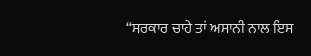“ਸਰਕਾਰ ਚਾਹੇ ਤਾਂ ਅਸਾਨੀ ਨਾਲ ਇਸ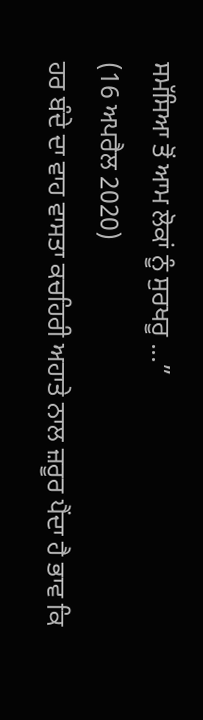ਸਮੱਸਿਆ ਤੋਂ ਆਮ ਲੋਕਾਂ ਨੂੰ ਸੁਰਖਰੂ ...”
(16 ਅਪਰੈਲ 2020)
ਹਰ ਬੰਦੇ ਦਾ ਵਾਹ ਵਾਸਤਾ ਕਚਹਿਰੀ ਅਹਾਤੇ ਨਾਲ ਜ਼ਰੂਰ ਪੈਂਦਾ ਹੈ ਭਾਵ ਕਿ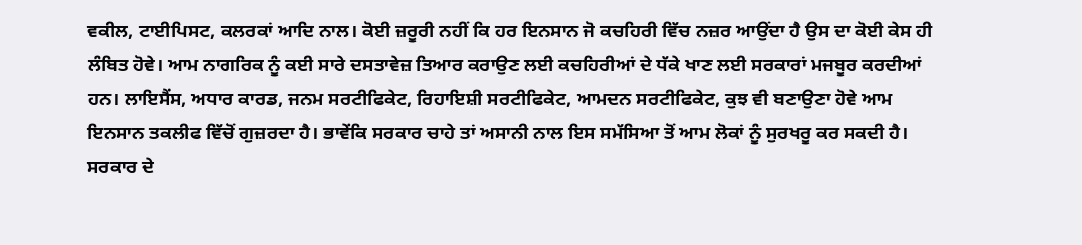ਵਕੀਲ, ਟਾਈਪਿਸਟ, ਕਲਰਕਾਂ ਆਦਿ ਨਾਲ। ਕੋਈ ਜ਼ਰੂਰੀ ਨਹੀਂ ਕਿ ਹਰ ਇਨਸਾਨ ਜੋ ਕਚਹਿਰੀ ਵਿੱਚ ਨਜ਼ਰ ਆਉਂਦਾ ਹੈ ਉਸ ਦਾ ਕੋਈ ਕੇਸ ਹੀ ਲੰਬਿਤ ਹੋਵੇ। ਆਮ ਨਾਗਰਿਕ ਨੂੰ ਕਈ ਸਾਰੇ ਦਸਤਾਵੇਜ਼ ਤਿਆਰ ਕਰਾਉਣ ਲਈ ਕਚਹਿਰੀਆਂ ਦੇ ਧੱਕੇ ਖਾਣ ਲਈ ਸਰਕਾਰਾਂ ਮਜਬੂਰ ਕਰਦੀਆਂ ਹਨ। ਲਾਇਸੈਂਸ, ਅਧਾਰ ਕਾਰਡ, ਜਨਮ ਸਰਟੀਫਿਕੇਟ, ਰਿਹਾਇਸ਼ੀ ਸਰਟੀਫਿਕੇਟ, ਆਮਦਨ ਸਰਟੀਫਿਕੇਟ, ਕੁਝ ਵੀ ਬਣਾਉਣਾ ਹੋਵੇ ਆਮ ਇਨਸਾਨ ਤਕਲੀਫ ਵਿੱਚੋਂ ਗੁਜ਼ਰਦਾ ਹੈ। ਭਾਵੇਂਕਿ ਸਰਕਾਰ ਚਾਹੇ ਤਾਂ ਅਸਾਨੀ ਨਾਲ ਇਸ ਸਮੱਸਿਆ ਤੋਂ ਆਮ ਲੋਕਾਂ ਨੂੰ ਸੁਰਖਰੂ ਕਰ ਸਕਦੀ ਹੈ। ਸਰਕਾਰ ਦੇ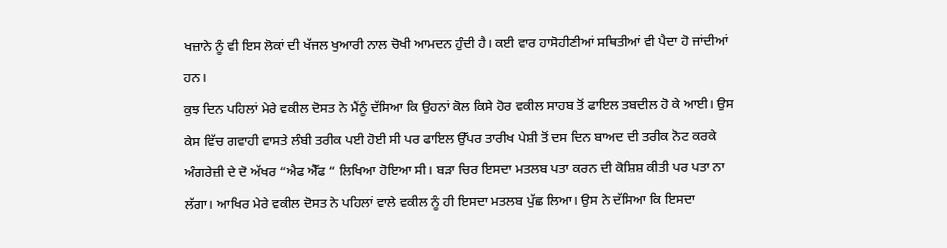ਖਜ਼ਾਨੇ ਨੂੰ ਵੀ ਇਸ ਲੋਕਾਂ ਦੀ ਖੱਜਲ ਖੁਆਰੀ ਨਾਲ ਚੋਖੀ ਆਮਦਨ ਹੁੰਦੀ ਹੈ। ਕਈ ਵਾਰ ਹਾਸੋਹੀਣੀਆਂ ਸਥਿਤੀਆਂ ਵੀ ਪੈਦਾ ਹੋ ਜਾਂਦੀਆਂ ਹਨ।
ਕੁਝ ਦਿਨ ਪਹਿਲਾਂ ਮੇਰੇ ਵਕੀਲ ਦੋਸਤ ਨੇ ਮੈਂਨੂੰ ਦੱਸਿਆ ਕਿ ਉਹਨਾਂ ਕੋਲ ਕਿਸੇ ਹੋਰ ਵਕੀਲ ਸਾਹਬ ਤੋਂ ਫਾਇਲ ਤਬਦੀਲ ਹੋ ਕੇ ਆਈ। ਉਸ ਕੇਸ ਵਿੱਚ ਗਵਾਹੀ ਵਾਸਤੇ ਲੰਬੀ ਤਰੀਕ ਪਈ ਹੋਈ ਸੀ ਪਰ ਫਾਇਲ ਉੱਪਰ ਤਾਰੀਖ ਪੇਸ਼ੀ ਤੋਂ ਦਸ ਦਿਨ ਬਾਅਦ ਦੀ ਤਰੀਕ ਨੋਟ ਕਰਕੇ ਅੰਗਰੇਜ਼ੀ ਦੇ ਦੋ ਅੱਖਰ “ਐਫ ਐੱਫ “ ਲਿਖਿਆ ਹੋਇਆ ਸੀ। ਬੜਾ ਚਿਰ ਇਸਦਾ ਮਤਲਬ ਪਤਾ ਕਰਨ ਦੀ ਕੋਸ਼ਿਸ਼ ਕੀਤੀ ਪਰ ਪਤਾ ਨਾ ਲੱਗਾ। ਆਖਿਰ ਮੇਰੇ ਵਕੀਲ ਦੋਸਤ ਨੇ ਪਹਿਲਾਂ ਵਾਲੇ ਵਕੀਲ ਨੂੰ ਹੀ ਇਸਦਾ ਮਤਲਬ ਪੁੱਛ ਲਿਆ। ਉਸ ਨੇ ਦੱਸਿਆ ਕਿ ਇਸਦਾ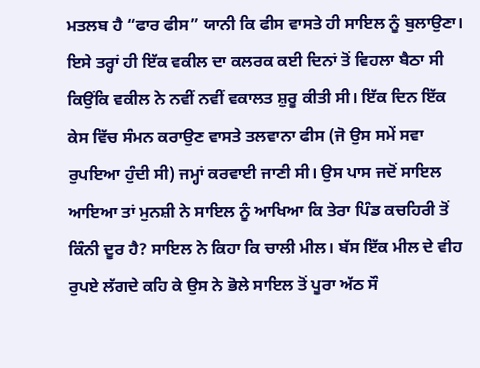ਮਤਲਬ ਹੈ “ਫਾਰ ਫੀਸ” ਯਾਨੀ ਕਿ ਫੀਸ ਵਾਸਤੇ ਹੀ ਸਾਇਲ ਨੂੰ ਬੁਲਾਉਣਾ। ਇਸੇ ਤਰ੍ਹਾਂ ਹੀ ਇੱਕ ਵਕੀਲ ਦਾ ਕਲਰਕ ਕਈ ਦਿਨਾਂ ਤੋਂ ਵਿਹਲਾ ਬੈਠਾ ਸੀ ਕਿਉਂਕਿ ਵਕੀਲ ਨੇ ਨਵੀਂ ਨਵੀਂ ਵਕਾਲਤ ਸ਼ੁਰੂ ਕੀਤੀ ਸੀ। ਇੱਕ ਦਿਨ ਇੱਕ ਕੇਸ ਵਿੱਚ ਸੰਮਨ ਕਰਾਉਣ ਵਾਸਤੇ ਤਲਵਾਨਾ ਫੀਸ (ਜੋ ਉਸ ਸਮੇਂ ਸਵਾ ਰੁਪਇਆ ਹੁੰਦੀ ਸੀ) ਜਮ੍ਹਾਂ ਕਰਵਾਈ ਜਾਣੀ ਸੀ। ਉਸ ਪਾਸ ਜਦੋਂ ਸਾਇਲ ਆਇਆ ਤਾਂ ਮੁਨਸ਼ੀ ਨੇ ਸਾਇਲ ਨੂੰ ਆਖਿਆ ਕਿ ਤੇਰਾ ਪਿੰਡ ਕਚਹਿਰੀ ਤੋਂ ਕਿੰਨੀ ਦੂਰ ਹੈ? ਸਾਇਲ ਨੇ ਕਿਹਾ ਕਿ ਚਾਲੀ ਮੀਲ। ਬੱਸ ਇੱਕ ਮੀਲ ਦੇ ਵੀਹ ਰੁਪਏ ਲੱਗਦੇ ਕਹਿ ਕੇ ਉਸ ਨੇ ਭੋਲੇ ਸਾਇਲ ਤੋਂ ਪੂਰਾ ਅੱਠ ਸੌ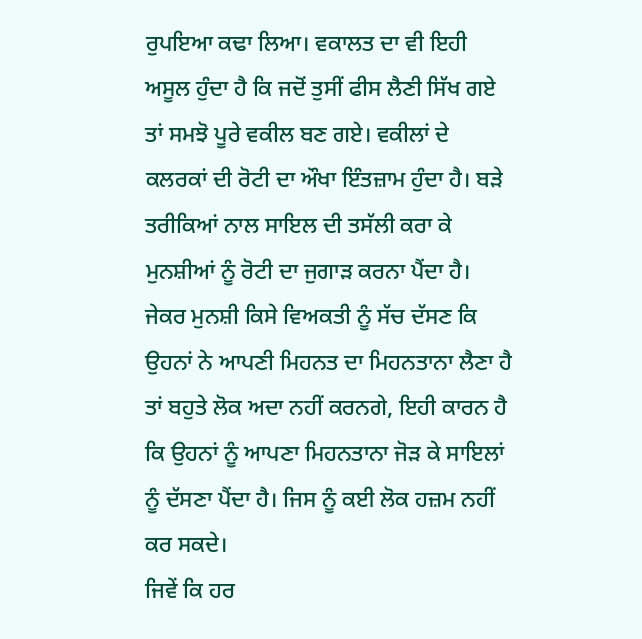ਰੁਪਇਆ ਕਢਾ ਲਿਆ। ਵਕਾਲਤ ਦਾ ਵੀ ਇਹੀ ਅਸੂਲ ਹੁੰਦਾ ਹੈ ਕਿ ਜਦੋਂ ਤੁਸੀਂ ਫੀਸ ਲੈਣੀ ਸਿੱਖ ਗਏ ਤਾਂ ਸਮਝੋ ਪੂਰੇ ਵਕੀਲ ਬਣ ਗਏ। ਵਕੀਲਾਂ ਦੇ ਕਲਰਕਾਂ ਦੀ ਰੋਟੀ ਦਾ ਔਖਾ ਇੰਤਜ਼ਾਮ ਹੁੰਦਾ ਹੈ। ਬੜੇ ਤਰੀਕਿਆਂ ਨਾਲ ਸਾਇਲ ਦੀ ਤਸੱਲੀ ਕਰਾ ਕੇ ਮੁਨਸ਼ੀਆਂ ਨੂੰ ਰੋਟੀ ਦਾ ਜੁਗਾੜ ਕਰਨਾ ਪੈਂਦਾ ਹੈ। ਜੇਕਰ ਮੁਨਸ਼ੀ ਕਿਸੇ ਵਿਅਕਤੀ ਨੂੰ ਸੱਚ ਦੱਸਣ ਕਿ ਉਹਨਾਂ ਨੇ ਆਪਣੀ ਮਿਹਨਤ ਦਾ ਮਿਹਨਤਾਨਾ ਲੈਣਾ ਹੈ ਤਾਂ ਬਹੁਤੇ ਲੋਕ ਅਦਾ ਨਹੀਂ ਕਰਨਗੇ, ਇਹੀ ਕਾਰਨ ਹੈ ਕਿ ਉਹਨਾਂ ਨੂੰ ਆਪਣਾ ਮਿਹਨਤਾਨਾ ਜੋੜ ਕੇ ਸਾਇਲਾਂ ਨੂੰ ਦੱਸਣਾ ਪੈਂਦਾ ਹੈ। ਜਿਸ ਨੂੰ ਕਈ ਲੋਕ ਹਜ਼ਮ ਨਹੀਂ ਕਰ ਸਕਦੇ।
ਜਿਵੇਂ ਕਿ ਹਰ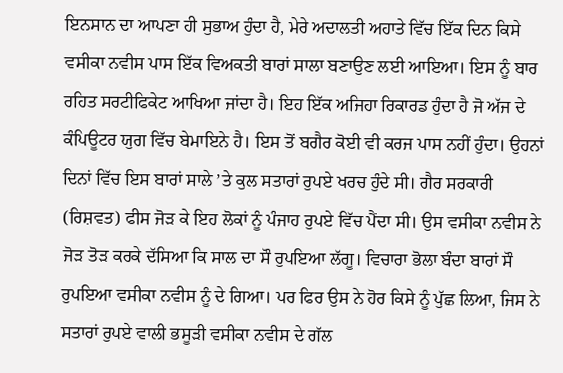ਇਨਸਾਨ ਦਾ ਆਪਣਾ ਹੀ ਸੁਭਾਅ ਹੁੰਦਾ ਹੈ, ਮੇਰੇ ਅਦਾਲਤੀ ਅਹਾਤੇ ਵਿੱਚ ਇੱਕ ਦਿਨ ਕਿਸੇ ਵਸੀਕਾ ਨਵੀਸ ਪਾਸ ਇੱਕ ਵਿਅਕਤੀ ਬਾਰਾਂ ਸਾਲਾ ਬਣਾਉਣ ਲਈ ਆਇਆ। ਇਸ ਨੂੰ ਬਾਰ ਰਹਿਤ ਸਰਟੀਫਿਕੇਟ ਆਖਿਆ ਜਾਂਦਾ ਹੈ। ਇਹ ਇੱਕ ਅਜਿਹਾ ਰਿਕਾਰਡ ਹੁੰਦਾ ਹੈ ਜੋ ਅੱਜ ਦੇ ਕੰਪਿਊਟਰ ਯੁਗ ਵਿੱਚ ਬੇਮਾਇਨੇ ਹੈ। ਇਸ ਤੋਂ ਬਗੈਰ ਕੋਈ ਵੀ ਕਰਜ ਪਾਸ ਨਹੀਂ ਹੁੰਦਾ। ਉਹਨਾਂ ਦਿਨਾਂ ਵਿੱਚ ਇਸ ਬਾਰਾਂ ਸਾਲੇ ’ਤੇ ਕੁਲ ਸਤਾਰਾਂ ਰੁਪਏ ਖਰਚ ਹੁੰਦੇ ਸੀ। ਗੈਰ ਸਰਕਾਰੀ (ਰਿਸ਼ਵਤ) ਫੀਸ ਜੋੜ ਕੇ ਇਹ ਲੋਕਾਂ ਨੂੰ ਪੰਜਾਹ ਰੁਪਏ ਵਿੱਚ ਪੈਂਦਾ ਸੀ। ਉਸ ਵਸੀਕਾ ਨਵੀਸ ਨੇ ਜੋੜ ਤੋੜ ਕਰਕੇ ਦੱਸਿਆ ਕਿ ਸਾਲ ਦਾ ਸੌ ਰੁਪਇਆ ਲੱਗੂ। ਵਿਚਾਰਾ ਭੋਲਾ ਬੰਦਾ ਬਾਰਾਂ ਸੌ ਰੁਪਇਆ ਵਸੀਕਾ ਨਵੀਸ ਨੂੰ ਦੇ ਗਿਆ। ਪਰ ਫਿਰ ਉਸ ਨੇ ਹੋਰ ਕਿਸੇ ਨੂੰ ਪੁੱਛ ਲਿਆ, ਜਿਸ ਨੇ ਸਤਾਰਾਂ ਰੁਪਏ ਵਾਲੀ ਭਸੂੜੀ ਵਸੀਕਾ ਨਵੀਸ ਦੇ ਗੱਲ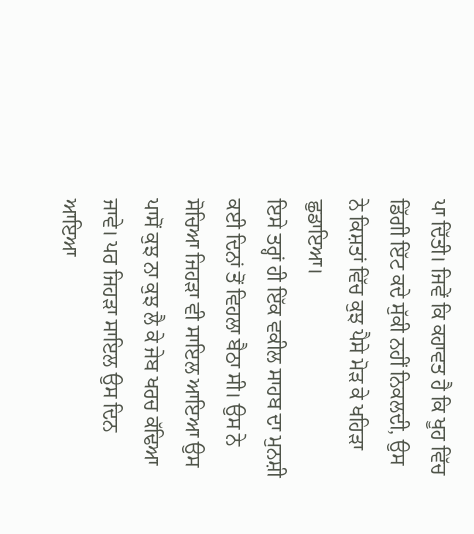ਪਾ ਦਿੱਤੀ। ਜਿਵੇਂ ਕਿ ਕਹਾਵਤ ਹੈ ਕਿ ਖੂਹ ਵਿੱਚ ਡਿੱਗੀ ਇੱਟ ਕਦੇ ਸੁੱਕੀ ਨਹੀਂ ਨਿਕਲਦੀ, ਉਸ ਨੇ ਕਿਸ਼ਤਾਂ ਵਿੱਚ ਕੁਝ ਪੈਸੇ ਮੋੜ ਕੇ ਖਹਿੜਾ ਛੁਡਾਇਆ।
ਇਸੇ ਤਰ੍ਹਾਂ ਹੀ ਇੱਕ ਵਕੀਲ ਸਾਹਬ ਦਾ ਮੁਨਸ਼ੀ ਕਈ ਦਿਨਾਂ ਤੋਂ ਵਿਹਲਾ ਬੈਠਾ ਸੀ। ਉਸ ਨੇ ਸੋਚਿਆ ਜਿਹੜਾ ਵੀ ਸਾਇਲ ਆਇਆ ਉਸ ਪਾਸੋਂ ਕੁਝ ਨਾ ਕੁਝ ਲੈ ਕੇ ਜੇਬ ਖਰਚ ਕੱਢਿਆ ਜਾਵੇ। ਪਰ ਜਿਹੜਾ ਸਾਇਲ ਉਸ ਦਿਨ ਆਇਆ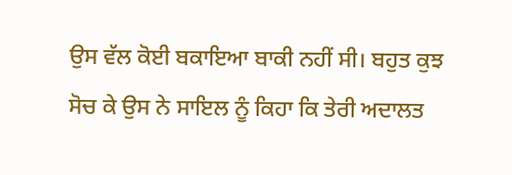ਉਸ ਵੱਲ ਕੋਈ ਬਕਾਇਆ ਬਾਕੀ ਨਹੀਂ ਸੀ। ਬਹੁਤ ਕੁਝ ਸੋਚ ਕੇ ਉਸ ਨੇ ਸਾਇਲ ਨੂੰ ਕਿਹਾ ਕਿ ਤੇਰੀ ਅਦਾਲਤ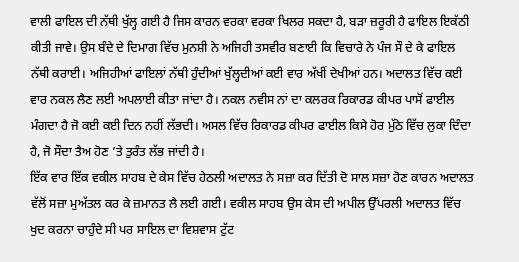ਵਾਲੀ ਫਾਇਲ ਦੀ ਨੱਥੀ ਖੁੱਲ੍ਹ ਗਈ ਹੈ ਜਿਸ ਕਾਰਨ ਵਰਕਾ ਵਰਕਾ ਖਿਲਰ ਸਕਦਾ ਹੈ, ਬੜਾ ਜ਼ਰੂਰੀ ਹੈ ਫਾਇਲ ਇਕੱਠੀ ਕੀਤੀ ਜਾਵੇ। ਉਸ ਬੰਦੇ ਦੇ ਦਿਮਾਗ ਵਿੱਚ ਮੁਨਸ਼ੀ ਨੇ ਅਜਿਹੀ ਤਸਵੀਰ ਬਣਾਈ ਕਿ ਵਿਚਾਰੇ ਨੇ ਪੰਜ ਸੌ ਦੇ ਕੇ ਫਾਇਲ ਨੱਥੀ ਕਰਾਈ। ਅਜਿਹੀਆਂ ਫਾਇਲਾਂ ਨੱਥੀ ਹੁੰਦੀਆਂ ਖੁੱਲ੍ਹਦੀਆਂ ਕਈ ਵਾਰ ਅੱਖੀਂ ਦੇਖੀਆਂ ਹਨ। ਅਦਾਲਤ ਵਿੱਚ ਕਈ ਵਾਰ ਨਕਲ ਲੈਣ ਲਈ ਅਪਲਾਈ ਕੀਤਾ ਜਾਂਦਾ ਹੈ। ਨਕਲ ਨਵੀਸ ਨਾਂ ਦਾ ਕਲਰਕ ਰਿਕਾਰਡ ਕੀਪਰ ਪਾਸੋਂ ਫਾਈਲ ਮੰਗਦਾ ਹੈ ਜੋ ਕਈ ਕਈ ਦਿਨ ਨਹੀਂ ਲੱਭਦੀ। ਅਸਲ ਵਿੱਚ ਰਿਕਾਰਡ ਕੀਪਰ ਫਾਈਲ ਕਿਸੇ ਹੋਰ ਮੁੱਠੇ ਵਿੱਚ ਲੁਕਾ ਦਿੰਦਾ ਹੈ, ਜੋ ਸੌਦਾ ਤੈਅ ਹੋਣ ’ਤੇ ਤੁਰੰਤ ਲੱਭ ਜਾਂਦੀ ਹੈ।
ਇੱਕ ਵਾਰ ਇੱਕ ਵਕੀਲ ਸਾਹਬ ਦੇ ਕੇਸ ਵਿੱਚ ਹੇਠਲੀ ਅਦਾਲਤ ਨੇ ਸਜ਼ਾ ਕਰ ਦਿੱਤੀ ਦੋ ਸਾਲ ਸਜ਼ਾ ਹੋਣ ਕਾਰਨ ਅਦਾਲਤ ਵੱਲੋਂ ਸਜ਼ਾ ਮੁਅੱਤਲ ਕਰ ਕੇ ਜ਼ਮਾਨਤ ਲੈ ਲਈ ਗਈ। ਵਕੀਲ ਸਾਹਬ ਉਸ ਕੇਸ ਦੀ ਅਪੀਲ ਉੱਪਰਲੀ ਅਦਾਲਤ ਵਿੱਚ ਖੁਦ ਕਰਨਾ ਚਾਹੁੰਦੇ ਸੀ ਪਰ ਸਾਇਲ ਦਾ ਵਿਸ਼ਵਾਸ ਟੁੱਟ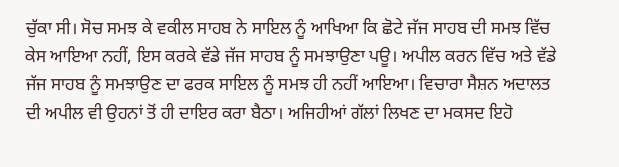ਚੁੱਕਾ ਸੀ। ਸੋਚ ਸਮਝ ਕੇ ਵਕੀਲ ਸਾਹਬ ਨੇ ਸਾਇਲ ਨੂੰ ਆਖਿਆ ਕਿ ਛੋਟੇ ਜੱਜ ਸਾਹਬ ਦੀ ਸਮਝ ਵਿੱਚ ਕੇਸ ਆਇਆ ਨਹੀਂ, ਇਸ ਕਰਕੇ ਵੱਡੇ ਜੱਜ ਸਾਹਬ ਨੂੰ ਸਮਝਾਉਣਾ ਪਊ। ਅਪੀਲ ਕਰਨ ਵਿੱਚ ਅਤੇ ਵੱਡੇ ਜੱਜ ਸਾਹਬ ਨੂੰ ਸਮਝਾਉਣ ਦਾ ਫਰਕ ਸਾਇਲ ਨੂੰ ਸਮਝ ਹੀ ਨਹੀਂ ਆਇਆ। ਵਿਚਾਰਾ ਸੈਸ਼ਨ ਅਦਾਲਤ ਦੀ ਅਪੀਲ ਵੀ ਉਹਨਾਂ ਤੋਂ ਹੀ ਦਾਇਰ ਕਰਾ ਬੈਠਾ। ਅਜਿਹੀਆਂ ਗੱਲਾਂ ਲਿਖਣ ਦਾ ਮਕਸਦ ਇਹੋ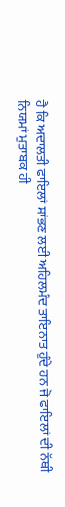ਹੈ ਕਿ ਅਦਾਲਤੀ ਫਾਇਲਾਂ ਸਾਂਭਣ ਲਈ ਅਹਿਲਮੰਦ ਤਾਇਨਾਤ ਹੁੰਦੇ ਹਨ ਜੋ ਫਾਇਲਾਂ ਦੀ ਨੱਥੀ ਨਿਯਮਾਂ ਮੁਤਾਬਕ ਹੀ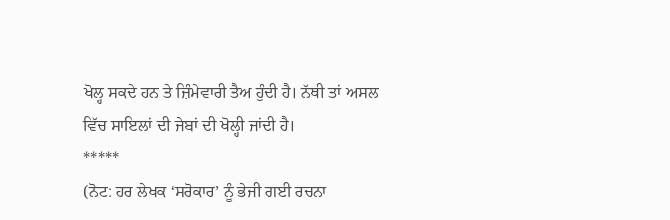ਖੋਲ੍ਹ ਸਕਦੇ ਹਨ ਤੇ ਜ਼ਿੰਮੇਵਾਰੀ ਤੈਅ ਹੁੰਦੀ ਹੈ। ਨੱਥੀ ਤਾਂ ਅਸਲ ਵਿੱਚ ਸਾਇਲਾਂ ਦੀ ਜੇਬਾਂ ਦੀ ਖੋਲ੍ਹੀ ਜਾਂਦੀ ਹੈ।
*****
(ਨੋਟ: ਹਰ ਲੇਖਕ ‘ਸਰੋਕਾਰ’ ਨੂੰ ਭੇਜੀ ਗਈ ਰਚਨਾ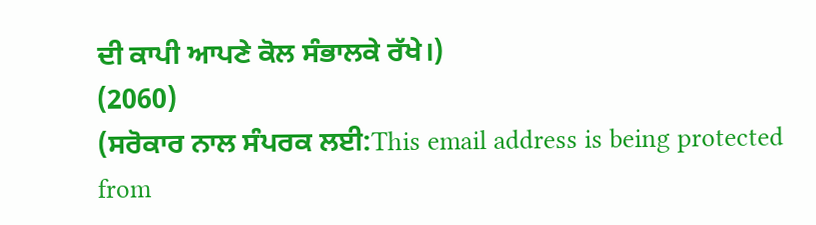ਦੀ ਕਾਪੀ ਆਪਣੇ ਕੋਲ ਸੰਭਾਲਕੇ ਰੱਖੇ।)
(2060)
(ਸਰੋਕਾਰ ਨਾਲ ਸੰਪਰਕ ਲਈ:This email address is being protected from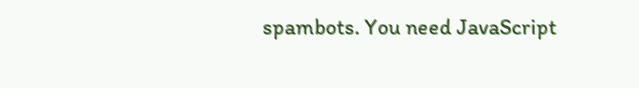spambots. You need JavaScript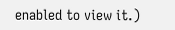enabled to view it.)